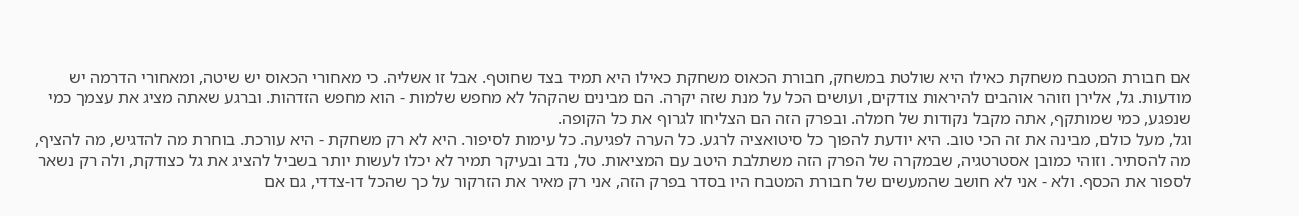אם חבורת המטבח משחקת כאילו היא שולטת במשחק, חבורת הכאוס משחקת כאילו היא תמיד בצד שחוטף. אבל זו אשליה. כי מאחורי הכאוס יש שיטה, ומאחורי הדרמה יש מודעות. גל, אלירן וזוהר אוהבים להיראות צודקים, ועושים הכל על מנת שזה יקרה. הם מבינים שהקהל לא מחפש שלמות - הוא מחפש הזדהות. וברגע שאתה מציג את עצמך כמי שנפגע, כמי שמותקף, אתה מקבל נקודות של חמלה. ובפרק הזה הם הצליחו לגרוף את כל הקופה.
וגל, מעל כולם, מבינה את זה הכי טוב. היא יודעת להפוך כל סיטואציה לרגע. כל הערה לפגיעה. כל עימות לסיפור. היא לא רק משחקת - היא עורכת. בוחרת מה להדגיש, מה להציף, מה להסתיר. וזוהי כמובן אסטרטגיה, שבמקרה של הפרק הזה משתלבת היטב עם המציאות. טל, נדב ובעיקר תמיר לא יכלו לעשות יותר בשביל להציג את גל כצודקת, ולה רק נשאר לספור את הכסף. ולא - אני לא חושב שהמעשים של חבורת המטבח היו בסדר בפרק הזה, אני רק מאיר את הזרקור על כך שהכל דו-צדדי, גם אם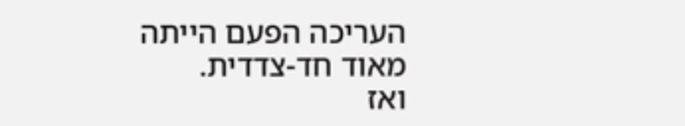העריכה הפעם הייתה מאוד חד-צדדית.
ואז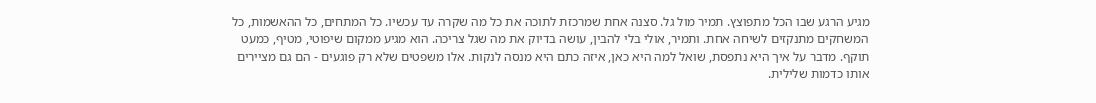מגיע הרגע שבו הכל מתפוצץ. תמיר מול גל. סצנה אחת שמרכזת לתוכה את כל מה שקרה עד עכשיו. כל המתחים, כל ההאשמות, כל המשחקים מתנקזים לשיחה אחת. ותמיר, אולי בלי להבין, עושה בדיוק את מה שגל צריכה. הוא מגיע ממקום שיפוטי, מטיף, כמעט תוקף. מדבר על איך היא נתפסת, שואל למה היא כאן, איזה כתם היא מנסה לנקות. אלו משפטים שלא רק פוגעים - הם גם מציירים אותו כדמות שלילית.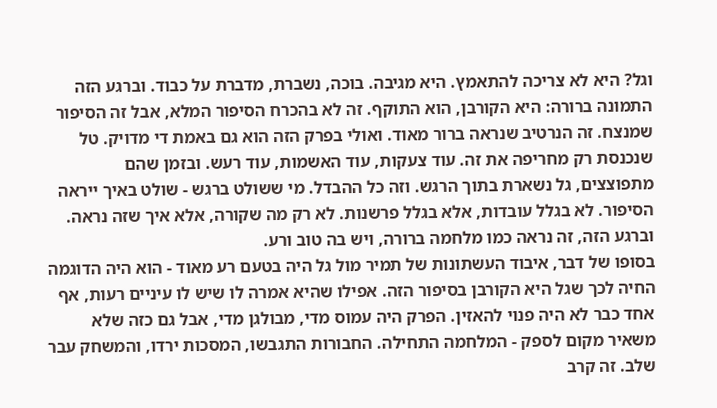וגל? היא לא צריכה להתאמץ. היא מגיבה. בוכה, נשברת, מדברת על כבוד. וברגע הזה התמונה ברורה: היא הקורבן, הוא התוקף. זה לא בהכרח הסיפור המלא, אבל זה הסיפור שמנצח. זה הנרטיב שנראה ברור מאוד. ואולי בפרק הזה הוא גם באמת די מדויק. טל שנכנסת רק מחריפה את זה. עוד צעקות, עוד האשמות, עוד רעש. ובזמן שהם מתפוצצים, גל נשארת בתוך הרגש. וזה כל ההבדל. מי ששולט ברגש - שולט באיך ייראה הסיפור. לא בגלל עובדות, אלא בגלל פרשנות. לא רק מה שקורה, אלא איך שזה נראה. וברגע הזה, זה נראה כמו מלחמה ברורה, ויש בה טוב ורע.
בסופו של דבר, איבוד העשתונות של תמיר מול גל היה בטעם רע מאוד - הוא היה הדוגמה החיה לכך שגל היא הקורבן בסיפור הזה. אפילו שהיא אמרה לו שיש לו עיניים רעות, אף אחד כבר לא היה פנוי להאזין. הפרק היה עמוס מדי, מבולגן מדי, אבל גם כזה שלא משאיר מקום לספק - המלחמה התחילה. החבורות התגבשו, המסכות ירדו, והמשחק עבר שלב. זה קרב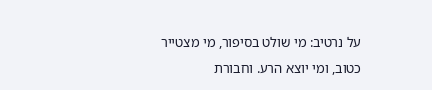על נרטיב: מי שולט בסיפור, מי מצטייר כטוב, ומי יוצא הרע. וחבורת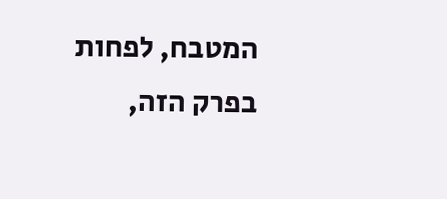המטבח, לפחות בפרק הזה,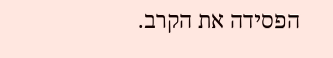הפסידה את הקרב.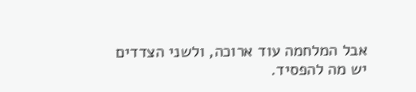אבל המלחמה עוד ארוכה, ולשני הצדדים יש מה להפסיד.